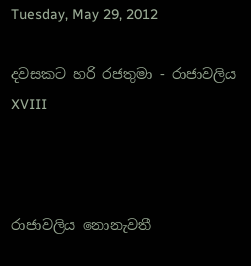Tuesday, May 29, 2012

දවසකට හරි රජතුමා - රාජාවලිය XVIII



රාජාවලිය නොනැවතී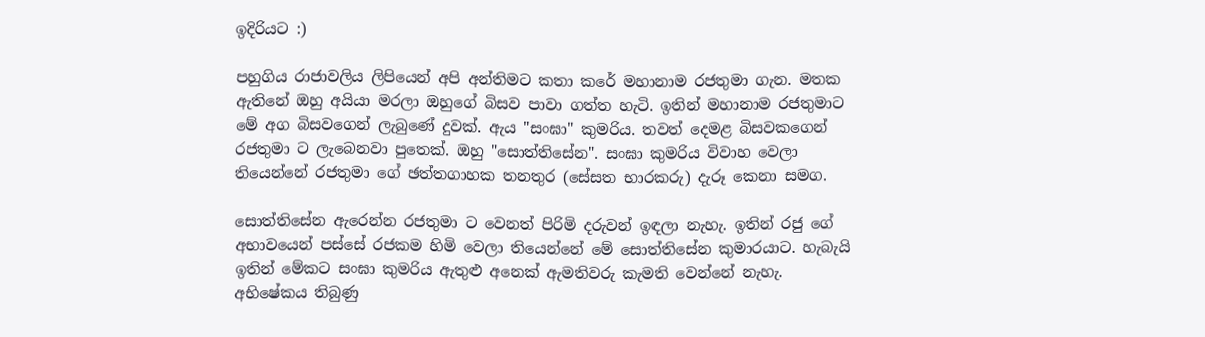ඉදිරියට :)

පහුගිය රාජාවලිය ලිපියෙන් අපි අන්තිමට කතා කරේ මහානාම රජතුමා ගැන. මතක ඇතිනේ ඔහු අයියා මරලා ඔහුගේ බිසව පාවා ගත්ත හැටි. ඉතින් මහානාම රජතුමාට මේ අග බිසවගෙන් ලැබුණේ දුවක්. ඇය "සංඝා" කුමරිය. තවත් දෙමළ බිසවකගෙන් රජතුමා ට ලැබෙනවා පුතෙක්. ඔහු "සොත්තිසේන". සංඝා කුමරිය විවාහ වෙලා තියෙන්නේ රජතුමා ගේ ඡත්තගාහක තනතුර (සේසත භාරකරු) දැරූ කෙනා සමග.

සොත්තිසේන ඇරෙන්න රජතුමා ට වෙනත් පිරිමි දරුවන් ඉඳලා නැහැ. ඉතින් රජු ගේ අභාවයෙන් පස්සේ රජකම හිමි වෙලා තියෙන්නේ මේ සොත්තිසේන කුමාරයාට. හැබැයි ඉතින් මේකට සංඝා කුමරිය ඇතුළු අනෙක් ඇමතිවරු කැමති වෙන්නේ නැහැ. අභිෂේකය තිබුණු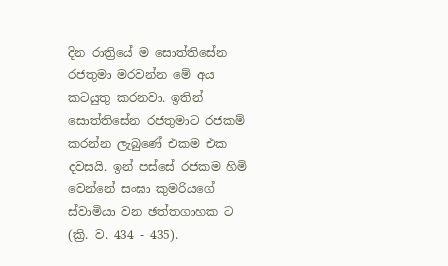දින රාත්‍රියේ ම සොත්තිසේන රජතුමා මරවන්න මේ අය කටයුතු කරනවා. ඉතින් සොත්තිසේන රජතුමාට රජකම් කරන්න ලැබුණේ එකම එක දවසයි. ඉන් පස්සේ රජකම හිමි වෙන්නේ සංඝා කුමරියගේ ස්වාමියා වන ඡත්තගාහක ට (ක්‍රි. ව. 434 - 435).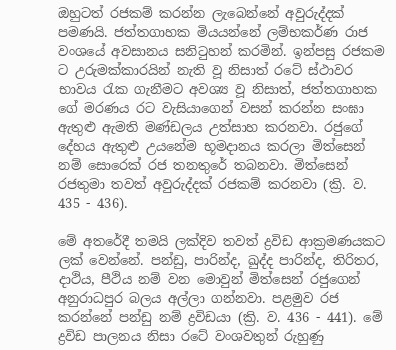ඔහුටත් රජකම් කරන්න ලැබෙන්නේ අවුරුද්දක් පමණයි. ජත්තගාහක මියයන්නේ ලම්භකර්ණ රාජ වංශයේ අවසානය සනිටුහන් කරමින්. ඉන්පසු රජකම ට උරුමක්කාරයින් නැති වූ නිසාත් රටේ ස්ථාවර භාවය රැක ගැනීමට අවශ්‍ය වූ නිසාත්, ජත්තගාහක ගේ මරණය රට වැසියාගෙන් වසන් කරන්න සංඝා ඇතුළු ඇමති මණ්ඩලය උත්සාහ කරනවා. රජුගේ දේහය ඇතුළු උයනේම භූමදානය කරලා මිත්සෙන් නම් සොරෙක් රජ තනතුරේ තබනවා. මිත්සෙන් රජතුමා තවත් අවුරුද්දක් රජකම් කරනවා (ක්‍රි. ව. 435 - 436).

මේ අතරේදී තමයි ලක්දිව තවත් ද්‍රවිඩ ආක්‍රමණයකට ලක් වෙන්නේ. පන්ඩු, පාරින්ද, ඛුද්ද පාරින්ද, තිරිතර, දාථිය, පීථිය නම් වන මොවුන් මිත්සෙන් රජුගෙන් අනුරාධපුර බලය අල්ලා ගන්නවා. පළමුව රජ කරන්නේ පන්ඩු නම් ද්‍රවිඩයා (ක්‍රි. ව. 436 - 441). මේ ද්‍රවිඩ පාලනය නිසා රටේ වංශවතුන් රුහුණු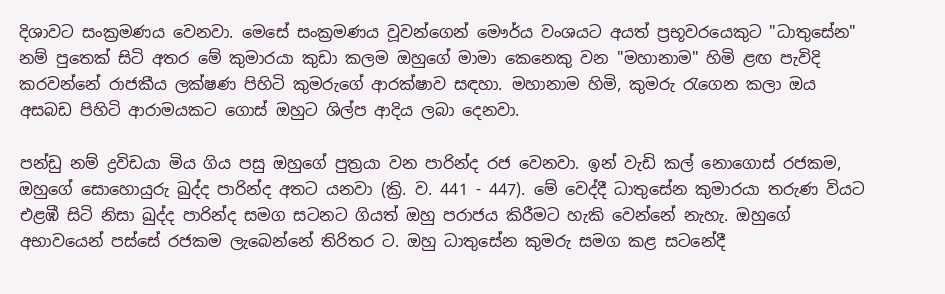දිශාවට සංක්‍රමණය වෙනවා. මෙසේ සංක්‍රමණය වූවන්ගෙන් මෞර්ය වංශයට අයත් ප්‍රභූවරයෙකුට "ධාතුසේන" නම් පුතෙක් සිටි අතර මේ කුමාරයා කුඩා කලම ඔහුගේ මාමා කෙනෙකු වන "මහානාම" හිමි ළඟ පැවිදි කරවන්නේ රාජකීය ලක්ෂණ පිහිටි කුමරුගේ ආරක්ෂාව සඳහා. මහානාම හිමි, කුමරු රැගෙන කලා ඔය අසබඩ පිහිටි ආරාමයකට ගොස් ඔහුට ශිල්ප ආදිය ලබා දෙනවා.

පන්ඩු නම් ද්‍රවිඩයා මිය ගිය පසු ඔහුගේ පුත්‍රයා වන පාරින්ද රජ වෙනවා. ඉන් වැඩි කල් නොගොස් රජකම, ඔහුගේ සොහොයුරු ඛුද්ද පාරින්ද අතට යනවා (ක්‍රි. ව. 441 - 447). මේ වෙද්දී ධාතුසේන කුමාරයා තරුණ වියට එළඹී සිටි නිසා ඛුද්ද පාරින්ද සමග සටනට ගියත් ඔහු පරාජය කිරීමට හැකි වෙන්නේ නැහැ. ඔහුගේ අභාවයෙන් පස්සේ රජකම ලැබෙන්නේ තිරිතර ට. ඔහු ධාතුසේන කුමරු සමග කළ සටනේදී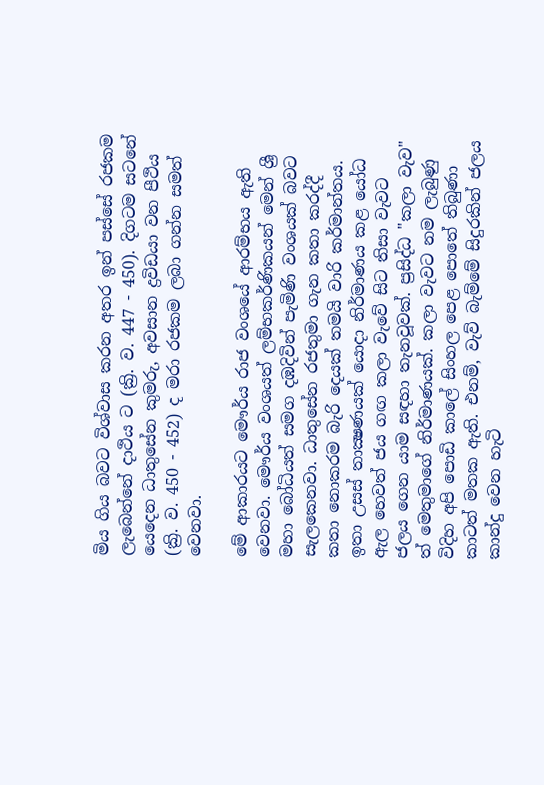මිය ගිය බවට විශ්වාස කරන අතර ඉන් පස්සේ රජකම ලැබෙන්නේ දාථිය ට (ක්‍රි. ව. 447 - 450). දිගටම සටනේ යෙදෙන ධාතුසේන කුමරු, අවසාන ද්‍රවිඩයා වන පීථිය (ක්‍රි. ව. 450 - 452) ද මරා රජකම ලබා ගන්න සමත් වෙනවා.

මේ ආකාරයට මෞර්ය රාජ වංශයේ ආරම්භය ඇති වෙනවා. මෞර්ය වංශයත් ලම්භකර්ණිකයන් මෙන් ශ්‍රී මහා බෝධියත් සමග දඹදිවින් පැමිණි වංශයක් බවට සැලකෙනවා. ධාතුසේන රජතුමා ගැන කතා කරද්දී කතා නොකරම බැරි දෙයක් තමයි වාරි කර්මාන්තය. ඉතා උසස් තාක්‍ෂණයක් යොදා නිර්මාණය කළ යෝධ ඇල හෙවත් ජය ගඟ කලා වැවේ සිට තිසා වැවට ජලය ගෙන යාම සඳහා තැනවූවක්. ප්‍රසිද්ධ "කලා වැව" ත් මෙතුමාගේ නිර්මාණයක්. කලා වැවට නම ලැබුණු විදිහ අපි පොඩි කාලේ සිංහල පෙළ පොතේ තිබුණා කාටත් මතක ඇති. එනම්, වැව් බැම්මේ සිදුරකින් ජලය කාන්දු වෙන හැටි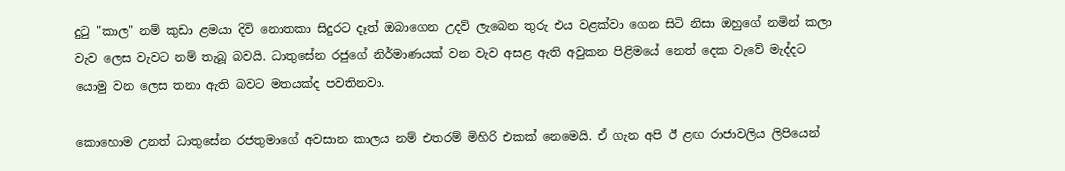දුටු "කාල" නම් කුඩා ළමයා දිවි නොතකා සිදුරට දෑත් ඔබාගෙන උදව් ලැබෙන තුරු එය වළක්වා ගෙන සිටි නිසා ඔහුගේ නමින් කලා වැව ලෙස වැවට නම් තැබූ බවයි. ධාතුසේන රජුගේ නිර්මාණයක් වන වැව අසළ ඇති අවුකන පිළිමයේ නෙත් දෙක වැවේ මැද්දට යොමු වන ලෙස තනා ඇති බවට මතයක්ද පවතිනවා.

කොහොම උනත් ධාතුසේන රජතුමාගේ අවසාන කාලය නම් එතරම් මිහිරි එකක් නෙමෙයි. ඒ ගැන අපි ඊ ළඟ රාජාවලිය ලිපියෙන්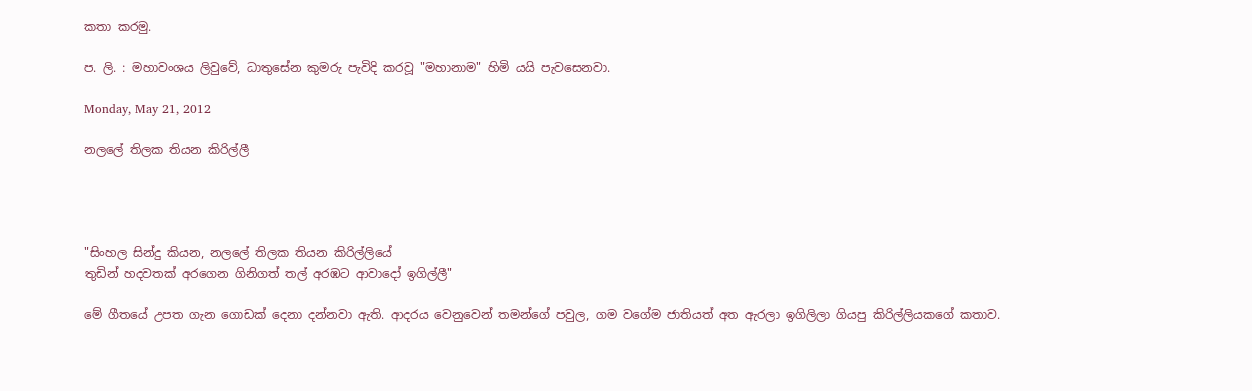කතා කරමු.

ප. ලි. : මහාවංශය ලිවුවේ, ධාතුසේන කුමරු පැවිදි කරවූ "මහානාම" හිමි යයි පැවසෙනවා.

Monday, May 21, 2012

නලලේ තිලක තියන කිරිල්ලී




"සිංහල සින්දු කියන, නලලේ තිලක තියන කිරිල්ලියේ
තුඩින් හදවතක් අරගෙන ගිනිගත් තල් අරඹට ආවාදෝ ඉගිල්ලී"

මේ ගීතයේ උපත ගැන ගොඩක් දෙනා දන්නවා ඇති. ආදරය වෙනුවෙන් තමන්ගේ පවුල, ගම වගේම ජාතියත් අත ඇරලා ඉගිලිලා ගියපු කිරිල්ලියකගේ කතාව.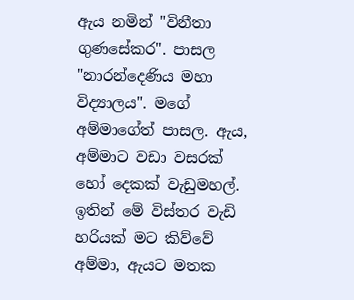ඇය නමින් "විනීතා ගුණසේකර". පාසල "නාරන්දෙණිය මහා විද්‍යාලය". මගේ අම්මාගේත් පාසල. ඇය, අම්මාට වඩා වසරක් හෝ දෙකක් වැඩුමහල්. ඉතින් මේ විස්තර වැඩි හරියක් මට කිව්වේ අම්මා, ඇයට මතක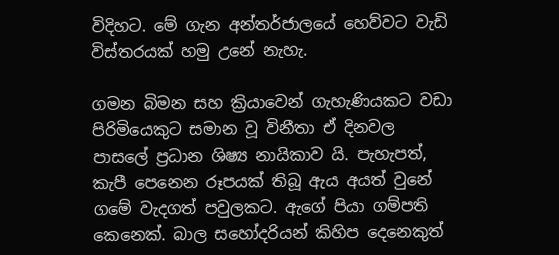විදිහට. මේ ගැන අන්තර්ජාලයේ හෙව්වට වැඩි විස්තරයක් හමු උනේ නැහැ.

ගමන බිමන සහ ක්‍රියාවෙන් ගැහැණියකට වඩා පිරිමියෙකුට සමාන වූ විනීතා ඒ දිනවල පාසලේ ප්‍රධාන ශිෂ්‍ය නායිකාව යි. පැහැපත්, කැපී පෙනෙන රූපයක් තිබූ ඇය අයත් වුනේ ගමේ වැදගත් පවුලකට. ඇගේ පියා ගම්පති කෙනෙක්. බාල සහෝදරියන් කිහිප දෙනෙකුත්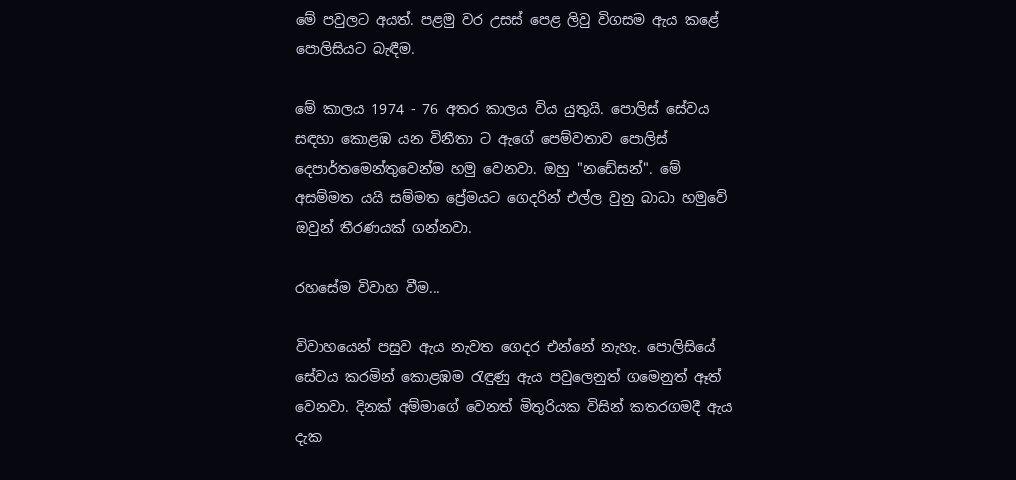මේ පවුලට අයත්. පළමු වර උසස් පෙළ ලිවු විගසම ඇය කළේ පොලිසියට බැඳීම.

මේ කාලය 1974 - 76 අතර කාලය විය යුතුයි. පොලිස් සේවය සඳහා කොළඹ යන විනීතා ට ඇගේ පෙම්වතාව පොලිස් දෙපාර්තමෙන්තුවෙන්ම හමු වෙනවා. ඔහු "නඩේසන්". මේ අසම්මත යයි සම්මත ප්‍රේමයට ගෙදරින් එල්ල වුනු බාධා හමුවේ ඔවුන් තීරණයක්‌ ගන්නවා.

රහසේම විවාහ වීම...

විවාහයෙන් පසුව ඇය නැවත ගෙදර එන්නේ නැහැ. පොලිසියේ සේවය කරමින් කොළඹම රැඳුණු ඇය පවුලෙනුත් ගමෙනුත් ඈත් වෙනවා. දිනක් අම්මාගේ වෙනත් මිතුරියක විසින් කතරගමදී ඇය දැක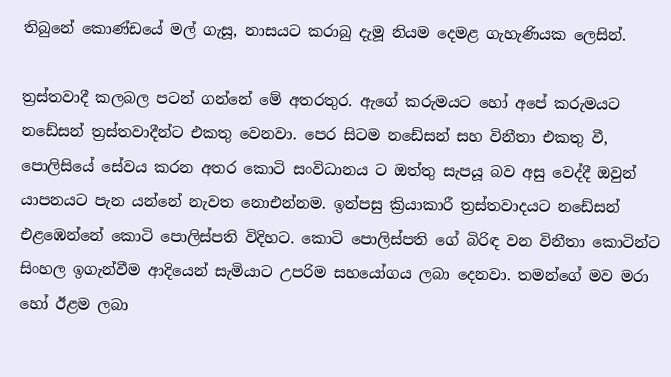තිබුනේ කොණ්ඩයේ මල් ගැසූ, නාසයට කරාබු දැමූ නියම දෙමළ ගැහැණියක ලෙසින්.

ත්‍රස්තවාදී කලබල පටන් ගන්නේ මේ අතරතුර. ඇගේ කරුමයට හෝ අපේ කරුමයට නඩේසන් ත්‍රස්තවාදීන්ට එකතු වෙනවා. පෙර සිටම නඩේසන් සහ විනීතා එකතු වී, පොලිසියේ සේවය කරන අතර කොටි සංවිධානය ට ඔත්තු සැපයූ බව අසු වෙද්දී ඔවුන් යාපනයට පැන යන්නේ නැවත නොඑන්නම. ඉන්පසු ක්‍රියාකාරී ත්‍රස්තවාදයට නඩේසන් එළඹෙන්නේ කොටි පොලිස්පති විදිහට. කොටි පොලිස්පති ගේ බිරිඳ වන විනීතා කොටින්ට සිංහල ඉගැන්වීම ආදියෙන් සැමියාට උපරිම සහයෝගය ලබා දෙනවා. තමන්ගේ මව මරා හෝ ඊළම ලබා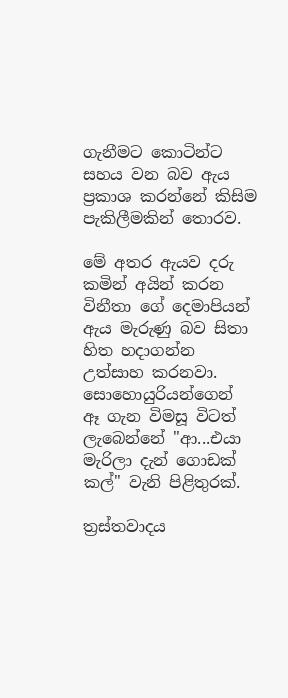ගැනීමට කොටින්ට සහය වන බව ඇය ප්‍රකාශ කරන්නේ කිසිම පැකිලීමකින් තොරව.

මේ අතර ඇයව දරු කමින් අයින් කරන විනීතා ගේ දෙමාපියන් ඇය මැරුණු බව සිතා හිත හදාගන්න උත්සාහ කරනවා. සොහොයුරියන්ගෙන් ඈ ගැන විමසූ විටත් ලැබෙන්නේ "ආ...එයා මැරිලා දැන් ගොඩක් කල්" වැනි පිළිතුරක්.

ත්‍රස්තවාදය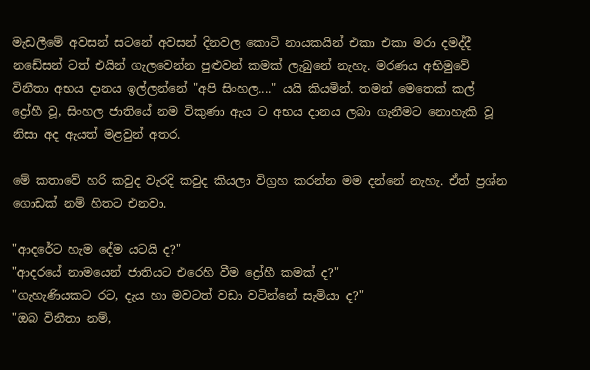මැඩලීමේ අවසන් සටනේ අවසන් දිනවල කොටි නායකයින් එකා එකා මරා දමද්දී නඩේසන් ටත් එයින් ගැලවෙන්න පුළුවන් කමක් ලැබුනේ නැහැ. මරණය අභිමුවේ විනීතා අභය දානය ඉල්ලන්නේ "අපි සිංහල...." යයි කියමින්. තමන් මෙතෙක් කල් ද්‍රෝහී වූ, සිංහල ජාතියේ නම විකුණා ඇය ට අභය දානය ලබා ගැනීමට නොහැකි වූ නිසා අද ඇයත් මළවුන් අතර.

මේ කතාවේ හරි කවුද වැරදි කවුද කියලා විග්‍රහ කරන්න මම දන්නේ නැහැ. ඒත් ප්‍රශ්න ගොඩක් නම් හිතට එනවා.

"ආදරේට හැම දේම යටයි ද?"
"ආදරයේ නාමයෙන් ජාතියට එරෙහි වීම ද්‍රෝහී කමක් ද?"
"ගැහැණියකට රට, දැය හා මවටත් වඩා වටින්නේ සැමියා ද?"
"ඔබ විනීතා නම්,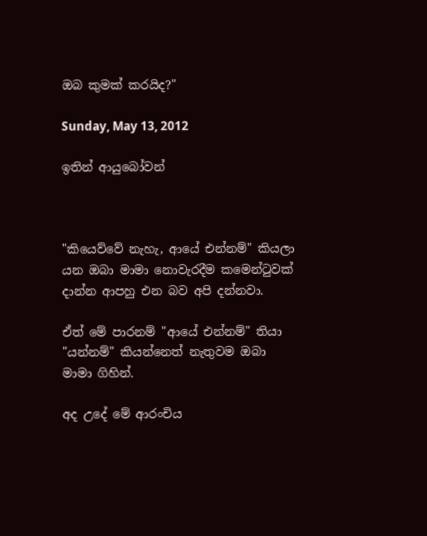ඔබ කුමක් කරයිද?"

Sunday, May 13, 2012

ඉතින් ආයුබෝවන්



"කියෙව්වේ නැහැ, ආයේ එන්නම්" කියලා යන ඔබා මාමා නොවැරදීම කමෙන්ටුවක් දාන්න ආපහු එන බව අපි දන්නවා.

ඒත් මේ පාරනම් "ආයේ එන්නම්" තියා "යන්නම්" කියන්නෙත් නැතුවම ඔබා මාමා ගිහින්.

අද උදේ මේ ආරංචිය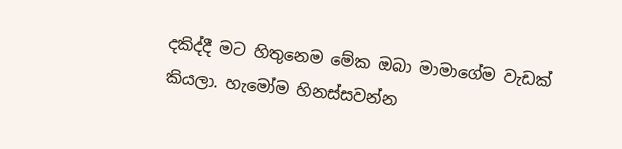දකිද්දී මට හිතුනෙම මේක ඔබා මාමාගේම වැඩක් කියලා. හැමෝම හිනස්සවන්න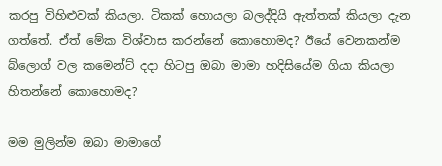කරපු විහිළුවක් කියලා. ටිකක් හොයලා බලද්දියි ඇත්තක් කියලා දැන ගත්තේ. ඒත් මේක විශ්වාස කරන්නේ කොහොමද? ඊයේ වෙනකන්ම බ්ලොග් වල කමෙන්ට් දදා හිටපු ඔබා මාමා හදිසියේම ගියා කියලා හිතන්නේ කොහොමද?

මම මුලින්ම ඔබා මාමාගේ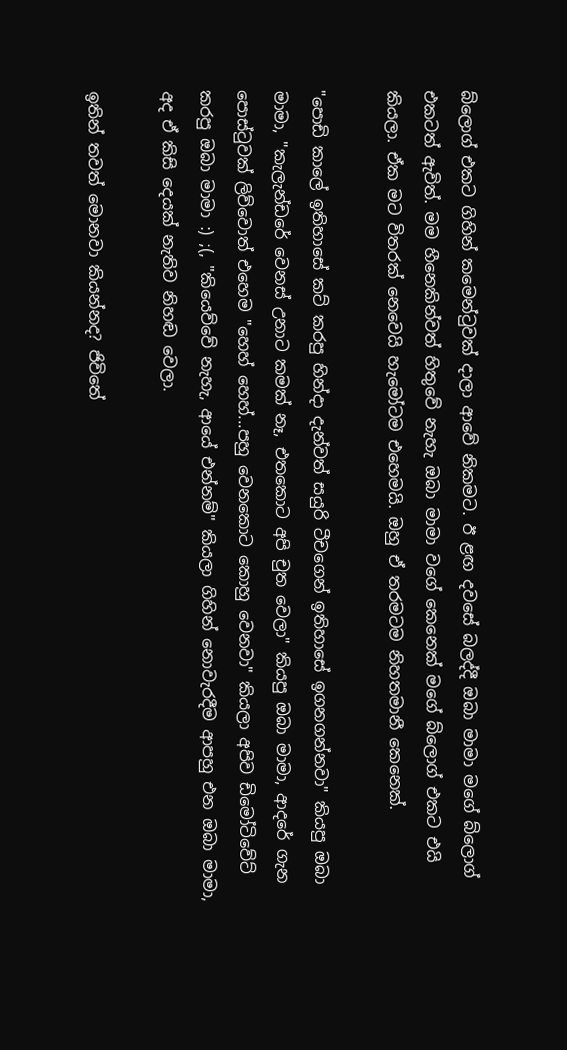බ්ලොග් එකට ගිහින් කමෙන්ටුවක් දාලා ආවේ නිකමට. ඊ ළඟ දවසේ බලද්දී ඔබා මාමා මගේ බ්ලොග් එකටත් ඇවිත්. මම හීනෙකින්වත් හිතුවේ නැහැ ඔබා මාමා වගේ කෙනෙක් මගේ බ්ලොග් එකට එයි කියලා. ඒක මට විතරක් නෙවෙයි හැමෝටම එහෙමයි. ඔහු ඒ තරමටම නිහතමානී කෙනෙක්.

"පොඩි කාලේ ඉතිහාසේ කට් කරපු හින්දා දැන්වත් සයුරි ටීචගෙන් ඉතිහාසේ ඉගනගන්නවා" කියපු ඔබා මාමා, "කැලැන්ඩරේ වෙනස් උනාට කමක් නෑ, එතකොට අපි චුත වෙලා" කියපු ඔබා මාමා, ආදරේ ගැන පොස්ටුවක් ලිව්වොත් එහෙම "හෙහ් හෙහ්...පහු වෙනකොට කොහු වෙනවා" කියලා අපිව ඩිමෝටිවේට් කරපු ඔබා මාමා :) ;(, "කියෙව්වේ නැහැ, ආයේ එන්නම්" කියලා ගිහින් නොවැරදීම ආපහු එන ඔබා මාමා, අද ඒ කිසි දෙයක් නැතිව නිහඬ වෙලා.

ඉතින් තවත් මොනවා කියන්නද? ජිවිතේ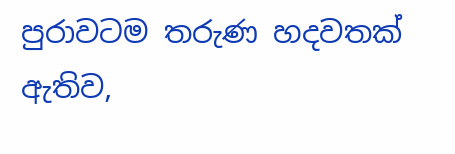පුරාවටම තරුණ හදවතක් ඇතිව,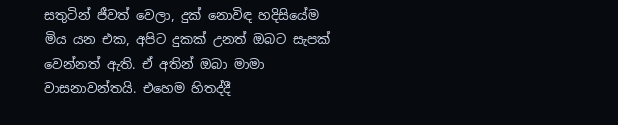සතුටින් ජීවත් වෙලා, දුක් නොවිඳ හදිසියේම  මිය යන එක, අපිට දුකක් උනත් ඔබට සැපක් වෙන්නත් ඇති. ඒ අතින් ඔබා මාමා වාසනාවන්තයි. එහෙම හිතද්දී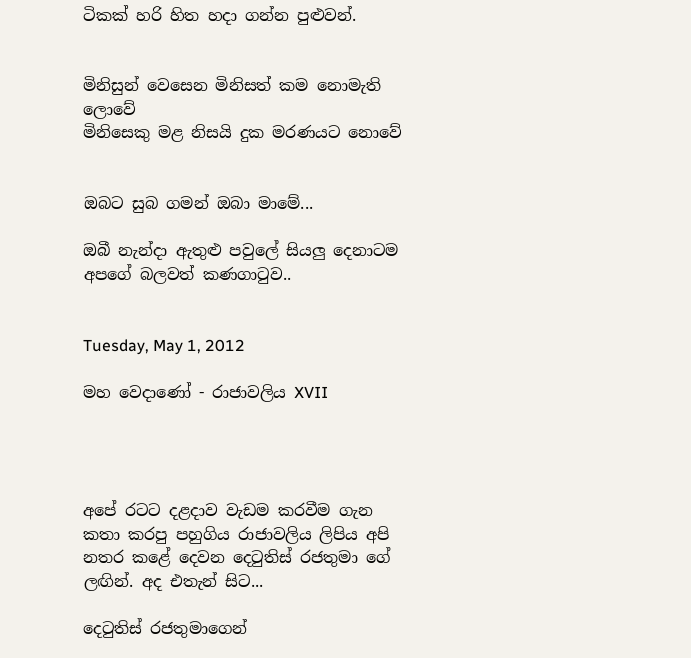ටිකක් හරි හිත හදා ගන්න පුළුවන්.


මිනිසුන් වෙසෙන මිනිසත් කම නොමැති ලොවේ
මිනිසෙකු මළ නිසයි දුක මරණයට නොවේ


ඔබට සුබ ගමන් ඔබා මාමේ...

ඔබී නැන්දා ඇතුළු පවුලේ සියලු දෙනාටම අපගේ බලවත් කණගාටුව..


Tuesday, May 1, 2012

මහ වෙදාණෝ - රාජාවලිය XVII




අපේ රටට දළදාව වැඩම කරවීම ගැන කතා කරපු පහුගිය රාජාවලිය ලිපිය අපි නතර කළේ දෙවන දෙටුතිස් රජතුමා ගේ ලඟින්. අද එතැන් සිට...

දෙටුතිස් රජතුමාගෙන්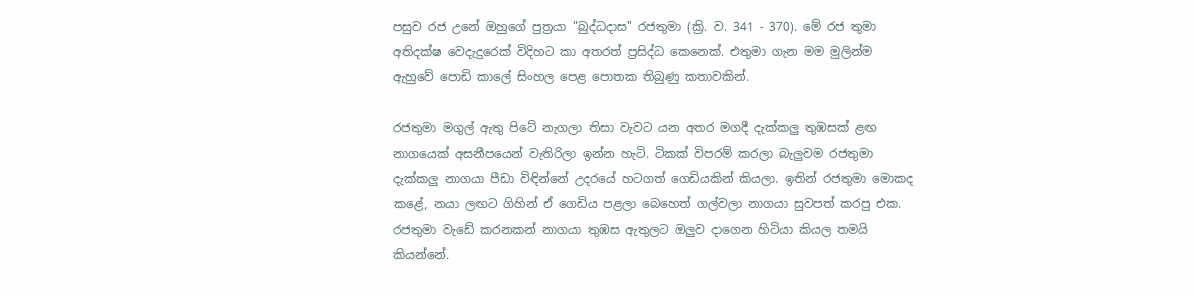පසුව රජ උනේ ඔහුගේ පුත්‍රයා "බුද්ධදාස" රජතුමා (ක්‍රි. ව. 341 - 370). මේ රජ තුමා අතිදක්ෂ වෙදැදුරෙක් විදිහට කා අතරත් ප්‍රසිද්ධ කෙනෙක්. එතුමා ගැන මම මුලින්ම ඇහුවේ පොඩි කාලේ සිංහල පෙළ පොතක තිබුණු කතාවකින්.

රජතුමා මගුල් ඇතු පිටේ නැගලා තිසා වැවට යන අතර මගදී දැක්කලු තුඹසක් ළඟ නාගයෙක් අසනීපයෙන් වැතිරිලා ඉන්න හැටි. ටිකක් විපරම් කරලා බැලුවම රජතුමා දැක්කලු නාගයා පීඩා විඳින්නේ උදරයේ හටගත් ගෙඩියකින් කියලා. ඉතින් රජතුමා මොකද කළේ, නයා ලඟට ගිහින් ඒ ගෙඩිය පළලා බෙහෙත් ගල්වලා නාගයා සුවපත් කරපු එක. රජතුමා වැඩේ කරනකන් නාගයා තුඹස ඇතුලට ඔලුව දාගෙන හිටියා කියල තමයි කියන්නේ.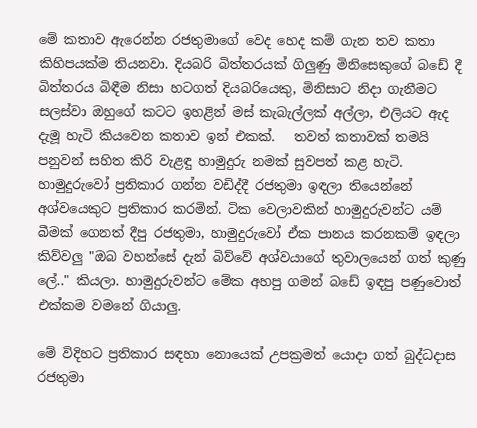මේ කතාව ඇරෙන්න රජතුමාගේ වෙද හෙද කම් ගැන තව කතා කිහිපයක්ම තියනවා. දියබරි බිත්තරයක් ගිලුණු මිනිසෙකුගේ බඩේ දී බිත්තරය බිඳීම නිසා හටගත් දියබරියෙකු, මිනිසාට නිදා ගැනීමට සලස්වා ඔහුගේ කටට ඉහළින් මස් කැබැල්ලක් අල්ලා, එලියට ඇද දැමූ හැටි කියවෙන කතාව ඉන් එකක්.   තවත් කතාවක් තමයි පනුවන් සහිත කිරි වැළඳු හාමුදුරු නමක් සුවපත් කළ හැටි. හාමුදුරුවෝ ප්‍රතිකාර ගන්න වඩිද්දී රජතුමා ඉඳලා තියෙන්නේ අශ්වයෙකුට ප්‍රතිකාර කරමින්. ටික වෙලාවකින් හාමුදුරුවන්ට යම් බීමක් ගෙනත් දීපු රජතුමා, හාමුදුරුවෝ ඒක පානය කරනකම් ඉඳලා කිව්වලු "ඔබ වහන්සේ දැන් බිව්වේ අශ්වයාගේ තුවාලයෙන් ගත් කුණු ලේ.." කියලා. හාමුදුරුවන්ට මේක අහපු ගමන් බඩේ ඉඳපු පණුවොත් එක්කම වමනේ ගියාලු.

මේ විදිහට ප්‍රතිකාර සඳහා නොයෙක් උපක්‍රමත් යොදා ගත් බුද්ධදාස රජතුමා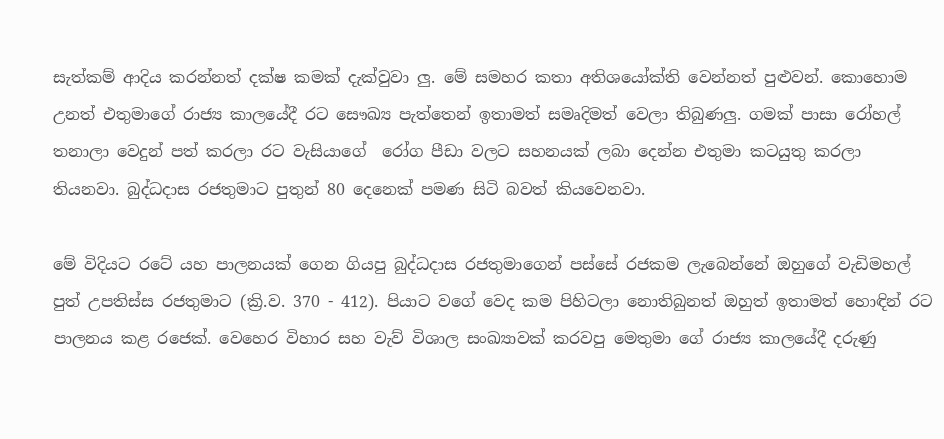සැත්කම් ආදිය කරන්නත් දක්ෂ කමක් දැක්වුවා ලු. මේ සමහර කතා අතිශයෝක්ති වෙන්නත් පුළුවන්. කොහොම උනත් එතුමාගේ රාජ්‍ය කාලයේදී රට සෞඛ්‍ය පැත්තෙන් ඉතාමත් සමෘදිමත් වෙලා තිබුණලු. ගමක් පාසා රෝහල් තනාලා වෙදුන් පත් කරලා රට වැසියාගේ  රෝග පීඩා වලට සහනයක් ලබා දෙන්න එතුමා කටයුතු කරලා තියනවා. බුද්ධදාස රජතුමාට පුතුන් 80 දෙනෙක් පමණ සිටි බවත් කියවෙනවා.

මේ විදියට රටේ යහ පාලනයක් ගෙන ගියපු බුද්ධදාස රජතුමාගෙන් පස්සේ රජකම ලැබෙන්නේ ඔහුගේ වැඩිමහල් පුත් උපතිස්ස රජතුමාට (ක්‍රි.ව. 370 - 412). පියාට වගේ වෙද කම පිහිටලා නොතිබුනත් ඔහුත් ඉතාමත් හොඳින් රට පාලනය කළ රජෙක්. වෙහෙර විහාර සහ වැව් විශාල සංඛ්‍යාවක් කරවපු මෙතුමා ගේ රාජ්‍ය කාලයේදී දරුණු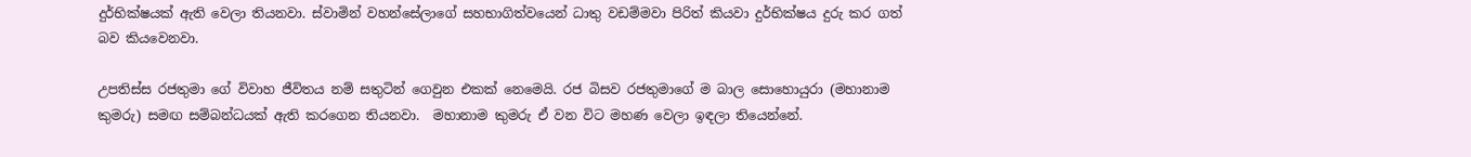දුර්භික්ෂයක් ඇති වෙලා තියනවා. ස්වාමින් වහන්සේලාගේ සහභාගිත්වයෙන් ධාතු වඩම්මවා පිරිත් කියවා දුර්භික්ෂය දුරු කර ගත් බව කියවෙනවා.

උපතිස්ස රජතුමා ගේ විවාහ ජීවිතය නම් සතුටින් ගෙවුන එකක් නෙමෙයි. රජ බිසව රජතුමාගේ ම බාල සොහොයුරා (මහානාම කුමරු) සමඟ සම්බන්ධයක් ඇති කරගෙන තියනවා.  මහානාම කුමරු ඒ වන විට මහණ වෙලා ඉඳලා තියෙන්නේ.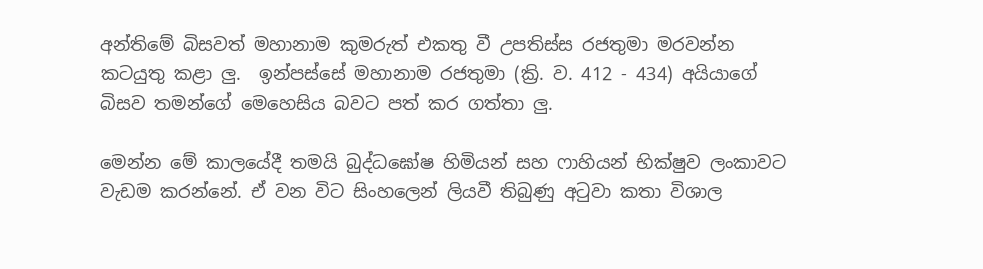අන්තිමේ බිසවත් මහානාම කුමරුත් එකතු වී උපතිස්ස රජතුමා මරවන්න කටයුතු කළා ලු.  ඉන්පස්සේ මහානාම රජතුමා (ක්‍රි. ව. 412 - 434) අයියාගේ බිසව තමන්ගේ මෙහෙසිය බවට පත් කර ගත්තා ලු.

මෙන්න මේ කාලයේදී තමයි බුද්ධඝෝෂ හිමියන් සහ ෆාහියන් භික්ෂුව ලංකාවට වැඩම කරන්නේ. ඒ වන විට සිංහලෙන් ලියවී තිබුණු අටුවා කතා විශාල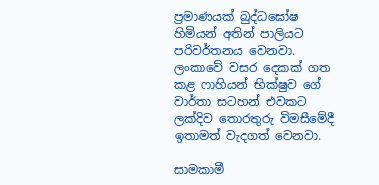ප්‍රමාණයක් බුද්ධඝෝෂ හිමියන් අතින් පාලියට පරිවර්තනය වෙනවා. ලංකාවේ වසර දෙකක් ගත කළ ෆාහියන් භික්ෂුව ගේ වාර්තා සටහන් එවකට ලක්දිව තොරතුරු විමසීමේදී ඉතාමත් වැදගත් වෙනවා.

සාමකාමී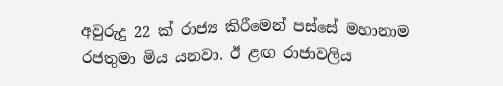අවුරුදු 22 ක් රාජ්‍ය කිරීමෙන් පස්සේ මහානාම රජතුමා මිය යනවා. ඊ ළඟ රාජාවලිය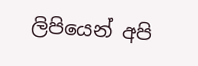ලිපියෙන් අපි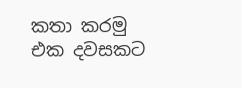කතා කරමු එක දවසකට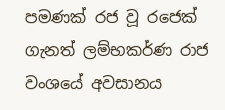පමණක් රජ වූ රජෙක් ගැනත් ලම්භකර්ණ රාජ වංශයේ අවසානය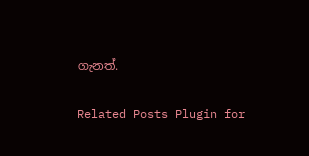ගැනත්.

Related Posts Plugin for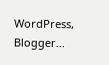WordPress, Blogger...